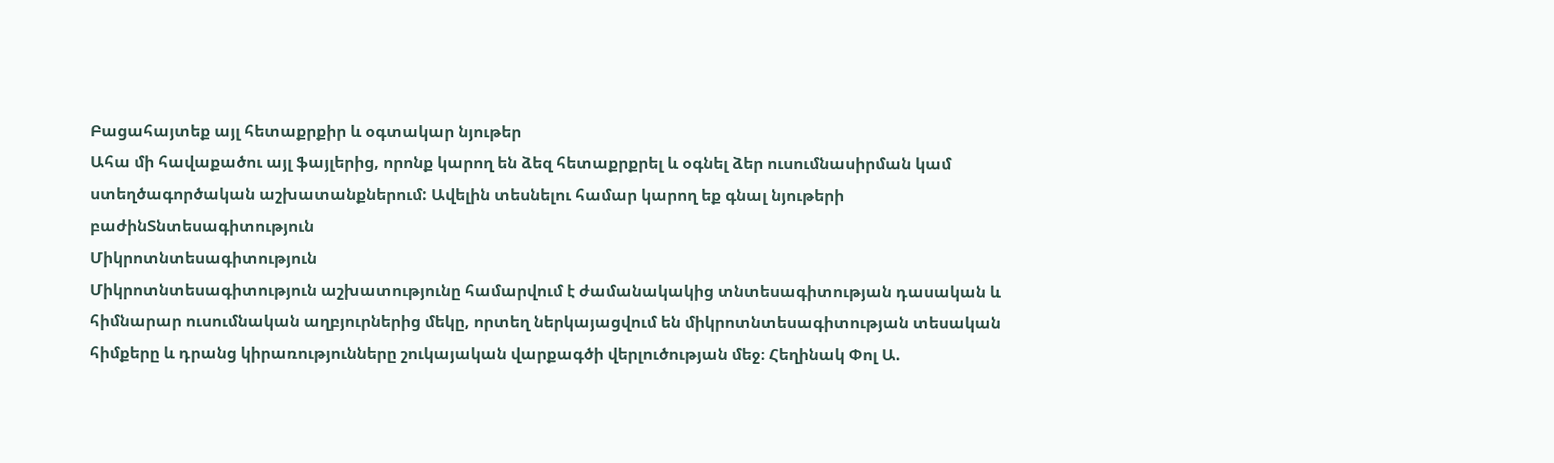Բացահայտեք այլ հետաքրքիր և օգտակար նյութեր
Ահա մի հավաքածու այլ ֆայլերից, որոնք կարող են ձեզ հետաքրքրել և օգնել ձեր ուսումնասիրման կամ ստեղծագործական աշխատանքներում: Ավելին տեսնելու համար կարող եք գնալ նյութերի բաժինՏնտեսագիտություն
Միկրոտնտեսագիտություն
Միկրոտնտեսագիտություն աշխատությունը համարվում է ժամանակակից տնտեսագիտության դասական և հիմնարար ուսումնական աղբյուրներից մեկը, որտեղ ներկայացվում են միկրոտնտեսագիտության տեսական հիմքերը և դրանց կիրառությունները շուկայական վարքագծի վերլուծության մեջ։ Հեղինակ Փոլ Ա.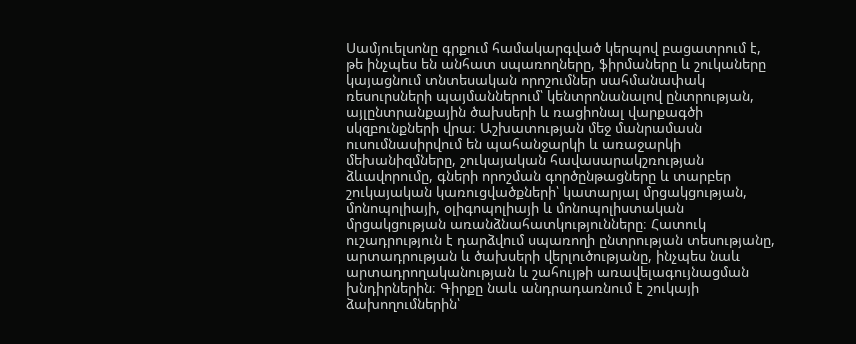Սամյուելսոնը գրքում համակարգված կերպով բացատրում է, թե ինչպես են անհատ սպառողները, ֆիրմաները և շուկաները կայացնում տնտեսական որոշումներ սահմանափակ ռեսուրսների պայմաններում՝ կենտրոնանալով ընտրության, այլընտրանքային ծախսերի և ռացիոնալ վարքագծի սկզբունքների վրա։ Աշխատության մեջ մանրամասն ուսումնասիրվում են պահանջարկի և առաջարկի մեխանիզմները, շուկայական հավասարակշռության ձևավորումը, գների որոշման գործընթացները և տարբեր շուկայական կառուցվածքների՝ կատարյալ մրցակցության, մոնոպոլիայի, օլիգոպոլիայի և մոնոպոլիստական մրցակցության առանձնահատկությունները։ Հատուկ ուշադրություն է դարձվում սպառողի ընտրության տեսությանը, արտադրության և ծախսերի վերլուծությանը, ինչպես նաև արտադրողականության և շահույթի առավելագույնացման խնդիրներին։ Գիրքը նաև անդրադառնում է շուկայի ձախողումներին՝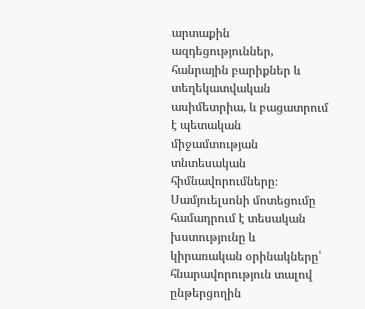արտաքին ազդեցություններ, հանրային բարիքներ և տեղեկատվական ասիմետրիա, և բացատրում է պետական միջամտության տնտեսական հիմնավորումները։ Սամյուելսոնի մոտեցումը համադրում է տեսական խստությունը և կիրառական օրինակները՝ հնարավորություն տալով ընթերցողին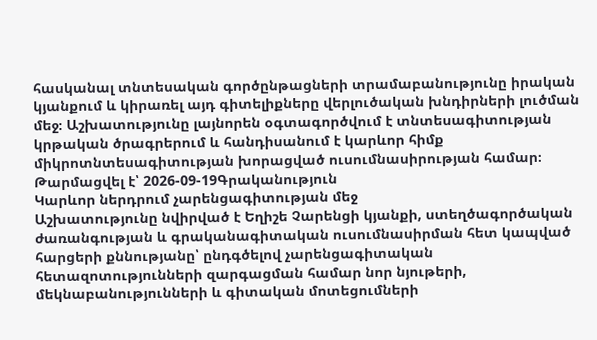հասկանալ տնտեսական գործընթացների տրամաբանությունը իրական կյանքում և կիրառել այդ գիտելիքները վերլուծական խնդիրների լուծման մեջ։ Աշխատությունը լայնորեն օգտագործվում է տնտեսագիտության կրթական ծրագրերում և հանդիսանում է կարևոր հիմք միկրոտնտեսագիտության խորացված ուսումնասիրության համար։
Թարմացվել է՝ 2026-09-19Գրականություն
Կարևոր ներդրում չարենցագիտության մեջ
Աշխատությունը նվիրված է Եղիշե Չարենցի կյանքի, ստեղծագործական ժառանգության և գրականագիտական ուսումնասիրման հետ կապված հարցերի քննությանը՝ ընդգծելով չարենցագիտական հետազոտությունների զարգացման համար նոր նյութերի, մեկնաբանությունների և գիտական մոտեցումների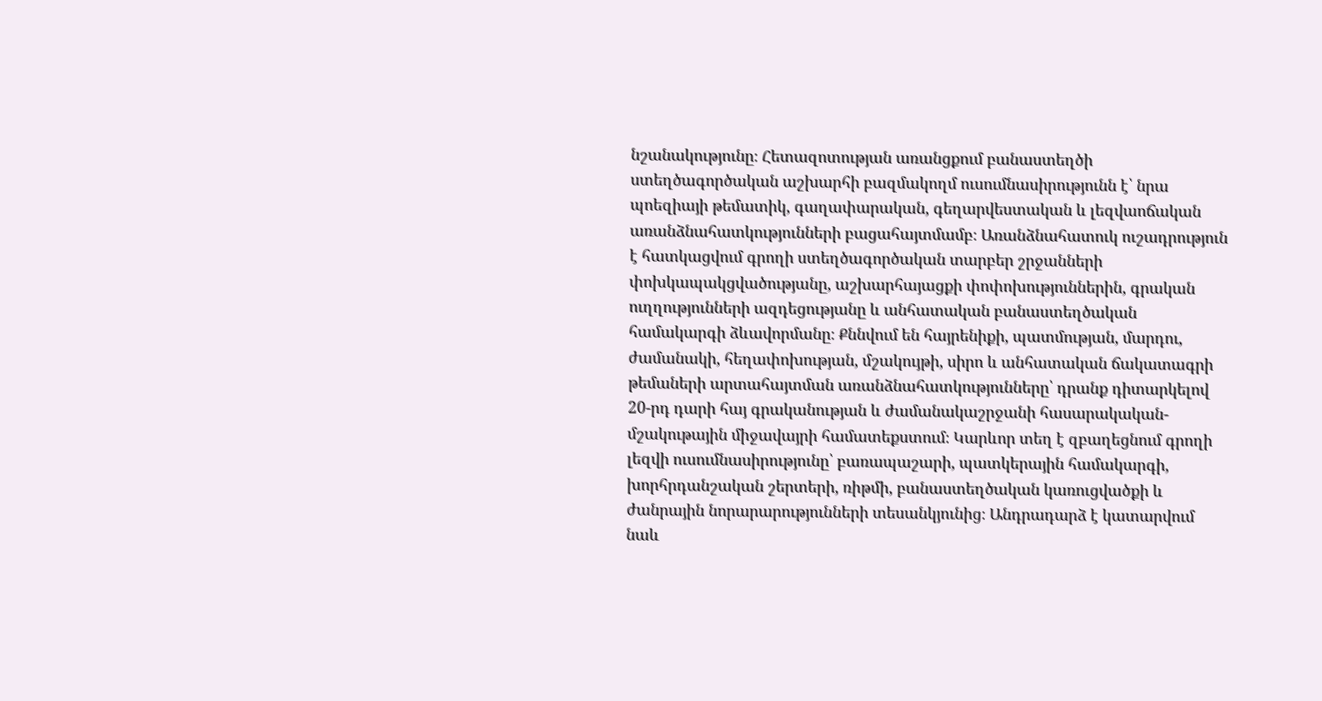նշանակությունը։ Հետազոտության առանցքում բանաստեղծի ստեղծագործական աշխարհի բազմակողմ ուսումնասիրությունն է՝ նրա պոեզիայի թեմատիկ, գաղափարական, գեղարվեստական և լեզվաոճական առանձնահատկությունների բացահայտմամբ։ Առանձնահատուկ ուշադրություն է հատկացվում գրողի ստեղծագործական տարբեր շրջանների փոխկապակցվածությանը, աշխարհայացքի փոփոխություններին, գրական ուղղությունների ազդեցությանը և անհատական բանաստեղծական համակարգի ձևավորմանը։ Քննվում են հայրենիքի, պատմության, մարդու, ժամանակի, հեղափոխության, մշակույթի, սիրո և անհատական ճակատագրի թեմաների արտահայտման առանձնահատկությունները՝ դրանք դիտարկելով 20-րդ դարի հայ գրականության և ժամանակաշրջանի հասարակական-մշակութային միջավայրի համատեքստում։ Կարևոր տեղ է զբաղեցնում գրողի լեզվի ուսումնասիրությունը՝ բառապաշարի, պատկերային համակարգի, խորհրդանշական շերտերի, ռիթմի, բանաստեղծական կառուցվածքի և ժանրային նորարարությունների տեսանկյունից։ Անդրադարձ է կատարվում նաև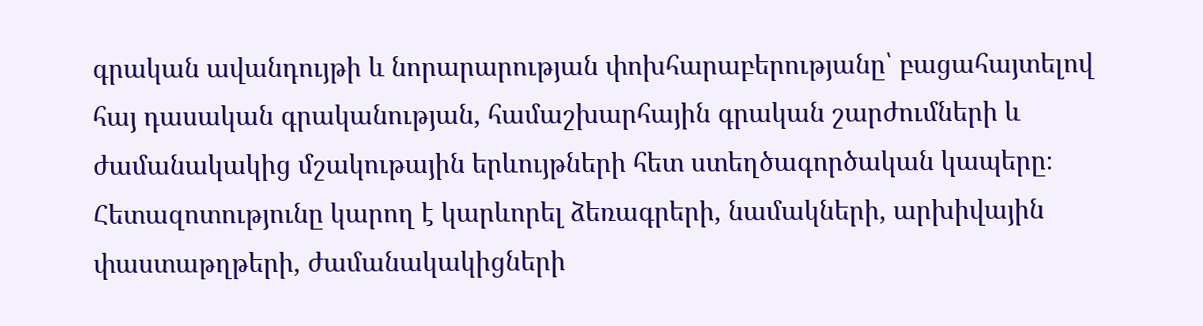գրական ավանդույթի և նորարարության փոխհարաբերությանը՝ բացահայտելով հայ դասական գրականության, համաշխարհային գրական շարժումների և ժամանակակից մշակութային երևույթների հետ ստեղծագործական կապերը։ Հետազոտությունը կարող է կարևորել ձեռագրերի, նամակների, արխիվային փաստաթղթերի, ժամանակակիցների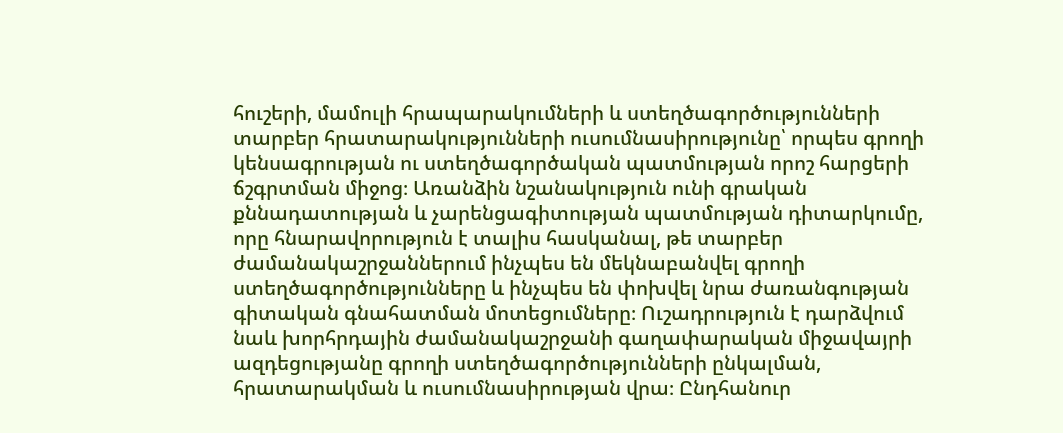հուշերի, մամուլի հրապարակումների և ստեղծագործությունների տարբեր հրատարակությունների ուսումնասիրությունը՝ որպես գրողի կենսագրության ու ստեղծագործական պատմության որոշ հարցերի ճշգրտման միջոց։ Առանձին նշանակություն ունի գրական քննադատության և չարենցագիտության պատմության դիտարկումը, որը հնարավորություն է տալիս հասկանալ, թե տարբեր ժամանակաշրջաններում ինչպես են մեկնաբանվել գրողի ստեղծագործությունները և ինչպես են փոխվել նրա ժառանգության գիտական գնահատման մոտեցումները։ Ուշադրություն է դարձվում նաև խորհրդային ժամանակաշրջանի գաղափարական միջավայրի ազդեցությանը գրողի ստեղծագործությունների ընկալման, հրատարակման և ուսումնասիրության վրա։ Ընդհանուր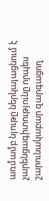առմամբ նյութը ներկայացնում է չարենցագիտությունը որպես շարունակաբար զարգացող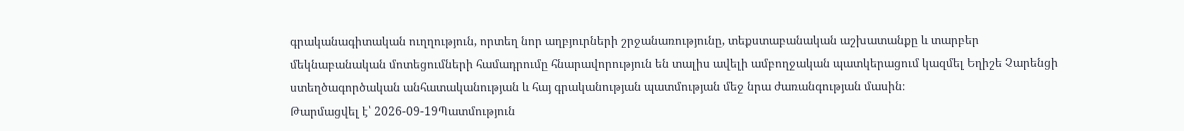գրականագիտական ուղղություն, որտեղ նոր աղբյուրների շրջանառությունը, տեքստաբանական աշխատանքը և տարբեր մեկնաբանական մոտեցումների համադրումը հնարավորություն են տալիս ավելի ամբողջական պատկերացում կազմել Եղիշե Չարենցի ստեղծագործական անհատականության և հայ գրականության պատմության մեջ նրա ժառանգության մասին։
Թարմացվել է՝ 2026-09-19Պատմություն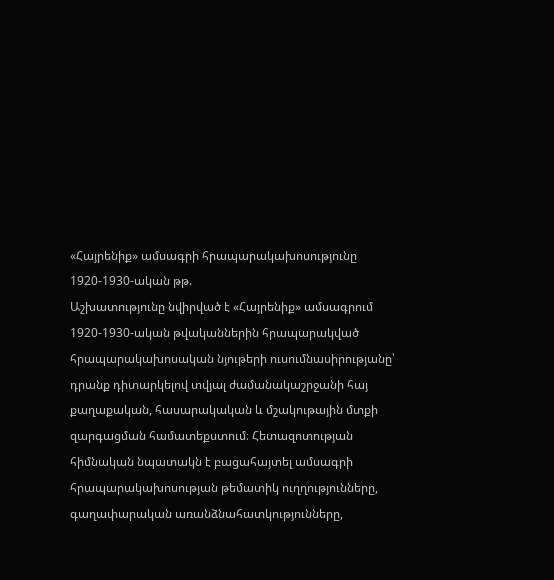«Հայրենիք» ամսագրի հրապարակախոսությունը 1920-1930-ական թթ.
Աշխատությունը նվիրված է «Հայրենիք» ամսագրում 1920-1930-ական թվականներին հրապարակված հրապարակախոսական նյութերի ուսումնասիրությանը՝ դրանք դիտարկելով տվյալ ժամանակաշրջանի հայ քաղաքական, հասարակական և մշակութային մտքի զարգացման համատեքստում։ Հետազոտության հիմնական նպատակն է բացահայտել ամսագրի հրապարակախոսության թեմատիկ ուղղությունները, գաղափարական առանձնահատկությունները,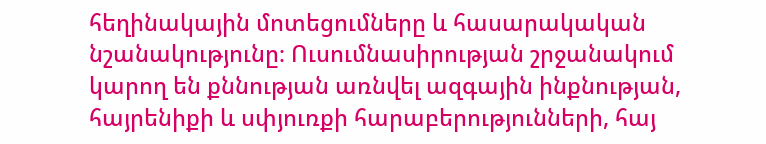հեղինակային մոտեցումները և հասարակական նշանակությունը։ Ուսումնասիրության շրջանակում կարող են քննության առնվել ազգային ինքնության, հայրենիքի և սփյուռքի հարաբերությունների, հայ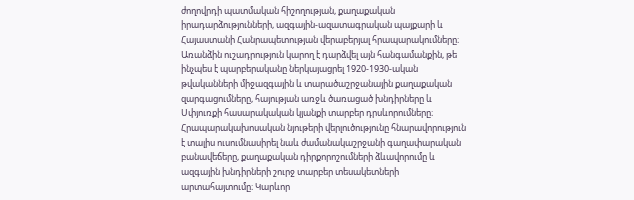ժողովրդի պատմական հիշողության, քաղաքական իրադարձությունների, ազգային-ազատագրական պայքարի և Հայաստանի Հանրապետության վերաբերյալ հրապարակումները։ Առանձին ուշադրություն կարող է դարձվել այն հանգամանքին, թե ինչպես է պարբերականը ներկայացրել 1920-1930-ական թվականների միջազգային և տարածաշրջանային քաղաքական զարգացումները, հայության առջև ծառացած խնդիրները և Սփյուռքի հասարակական կյանքի տարբեր դրսևորումները։ Հրապարակախոսական նյութերի վերլուծությունը հնարավորություն է տալիս ուսումնասիրել նաև ժամանակաշրջանի գաղափարական բանավեճերը, քաղաքական դիրքորոշումների ձևավորումը և ազգային խնդիրների շուրջ տարբեր տեսակետների արտահայտումը։ Կարևոր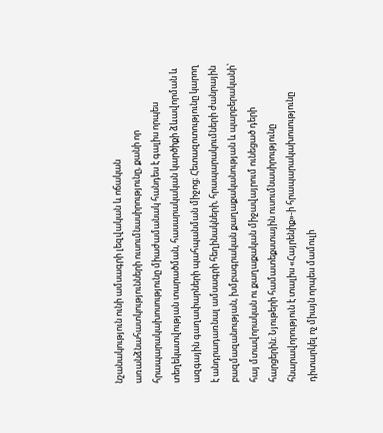նշանակություն ունի ամսագրի լեզվական և ոճական առանձնահատկությունների ուսումնասիրությունը, քանի որ հրապարակախոսությունը միաժամանակ հանդես է գալիս որպես տեղեկատվության տարածման, հասարակական կարծիքի ձևավորման և ազգային գաղափարների պահպանման միջոց։ Հետազոտությունը կարող է անդրադառնալ ամսագրի հեղինակների, հրապարակումների ժանրային բազմազանության, խմբագրական քաղաքականության և պարբերականի՝ հայ մտավորական ու քաղաքական միջավայրում ունեցած դերի հարցերին։ Նյութերի համատեքստային ուսումնասիրությունը հնարավորություն է տալիս «Հայրենիք»-ի հրապարակախոսությունը դիտարկել ոչ միայն որպես մամուլի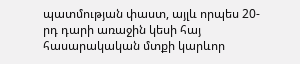պատմության փաստ, այլև որպես 20-րդ դարի առաջին կեսի հայ հասարակական մտքի կարևոր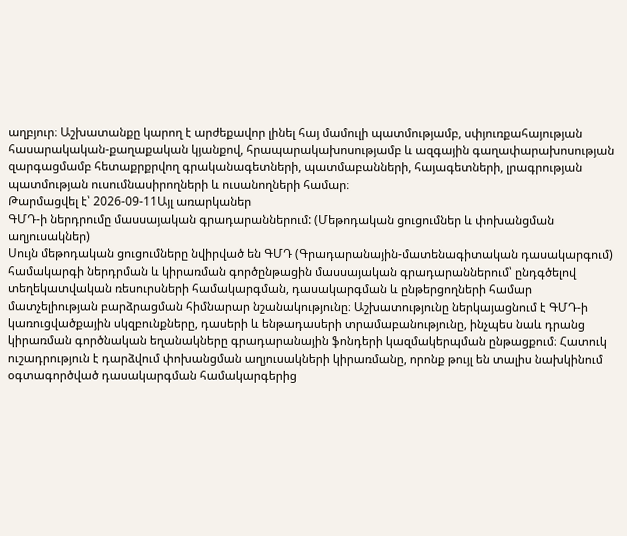աղբյուր։ Աշխատանքը կարող է արժեքավոր լինել հայ մամուլի պատմությամբ, սփյուռքահայության հասարակական-քաղաքական կյանքով, հրապարակախոսությամբ և ազգային գաղափարախոսության զարգացմամբ հետաքրքրվող գրականագետների, պատմաբանների, հայագետների, լրագրության պատմության ուսումնասիրողների և ուսանողների համար։
Թարմացվել է՝ 2026-09-11Այլ առարկաներ
ԳՄԴ-ի ներդրումը մասսայական գրադարաններում: (Մեթոդական ցուցումներ և փոխանցման աղյուսակներ)
Սույն մեթոդական ցուցումները նվիրված են ԳՄԴ (Գրադարանային-մատենագիտական դասակարգում) համակարգի ներդրման և կիրառման գործընթացին մասսայական գրադարաններում՝ ընդգծելով տեղեկատվական ռեսուրսների համակարգման, դասակարգման և ընթերցողների համար մատչելիության բարձրացման հիմնարար նշանակությունը։ Աշխատությունը ներկայացնում է ԳՄԴ-ի կառուցվածքային սկզբունքները, դասերի և ենթադասերի տրամաբանությունը, ինչպես նաև դրանց կիրառման գործնական եղանակները գրադարանային ֆոնդերի կազմակերպման ընթացքում։ Հատուկ ուշադրություն է դարձվում փոխանցման աղյուսակների կիրառմանը, որոնք թույլ են տալիս նախկինում օգտագործված դասակարգման համակարգերից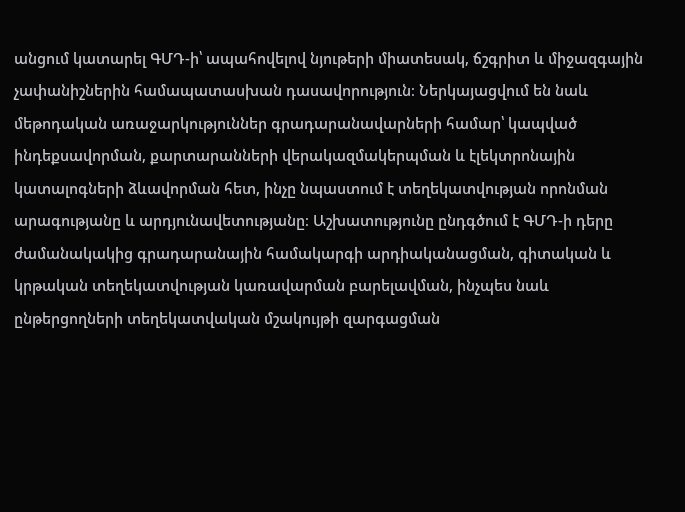անցում կատարել ԳՄԴ-ի՝ ապահովելով նյութերի միատեսակ, ճշգրիտ և միջազգային չափանիշներին համապատասխան դասավորություն։ Ներկայացվում են նաև մեթոդական առաջարկություններ գրադարանավարների համար՝ կապված ինդեքսավորման, քարտարանների վերակազմակերպման և էլեկտրոնային կատալոգների ձևավորման հետ, ինչը նպաստում է տեղեկատվության որոնման արագությանը և արդյունավետությանը։ Աշխատությունը ընդգծում է ԳՄԴ-ի դերը ժամանակակից գրադարանային համակարգի արդիականացման, գիտական և կրթական տեղեկատվության կառավարման բարելավման, ինչպես նաև ընթերցողների տեղեկատվական մշակույթի զարգացման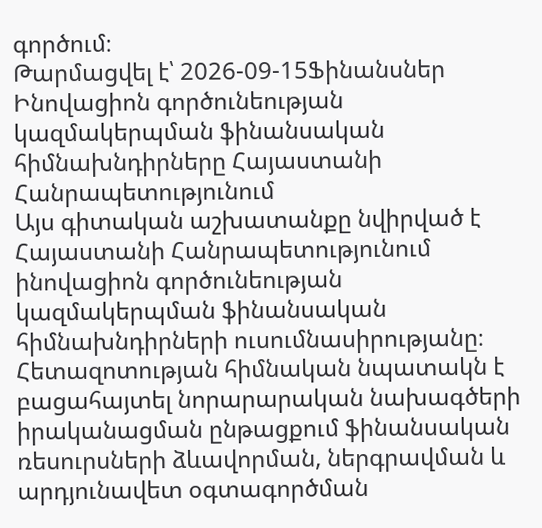գործում։
Թարմացվել է՝ 2026-09-15Ֆինանսներ
Ինովացիոն գործունեության կազմակերպման ֆինանսական հիմնախնդիրները Հայաստանի Հանրապետությունում
Այս գիտական աշխատանքը նվիրված է Հայաստանի Հանրապետությունում ինովացիոն գործունեության կազմակերպման ֆինանսական հիմնախնդիրների ուսումնասիրությանը։ Հետազոտության հիմնական նպատակն է բացահայտել նորարարական նախագծերի իրականացման ընթացքում ֆինանսական ռեսուրսների ձևավորման, ներգրավման և արդյունավետ օգտագործման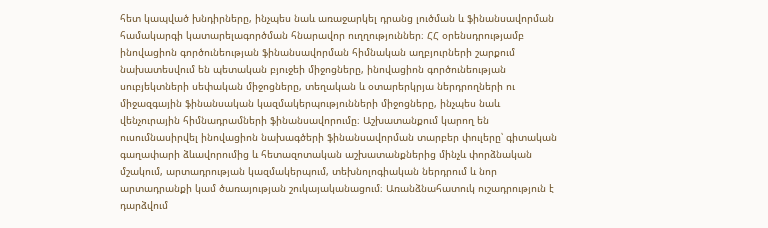հետ կապված խնդիրները, ինչպես նաև առաջարկել դրանց լուծման և ֆինանսավորման համակարգի կատարելագործման հնարավոր ուղղություններ։ ՀՀ օրենսդրությամբ ինովացիոն գործունեության ֆինանսավորման հիմնական աղբյուրների շարքում նախատեսվում են պետական բյուջեի միջոցները, ինովացիոն գործունեության սուբյեկտների սեփական միջոցները, տեղական և օտարերկրյա ներդրողների ու միջազգային ֆինանսական կազմակերպությունների միջոցները, ինչպես նաև վենչուրային հիմնադրամների ֆինանսավորումը։ Աշխատանքում կարող են ուսումնասիրվել ինովացիոն նախագծերի ֆինանսավորման տարբեր փուլերը՝ գիտական գաղափարի ձևավորումից և հետազոտական աշխատանքներից մինչև փորձնական մշակում, արտադրության կազմակերպում, տեխնոլոգիական ներդրում և նոր արտադրանքի կամ ծառայության շուկայականացում։ Առանձնահատուկ ուշադրություն է դարձվում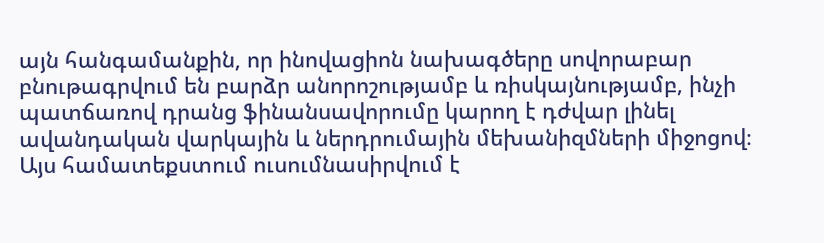այն հանգամանքին, որ ինովացիոն նախագծերը սովորաբար բնութագրվում են բարձր անորոշությամբ և ռիսկայնությամբ, ինչի պատճառով դրանց ֆինանսավորումը կարող է դժվար լինել ավանդական վարկային և ներդրումային մեխանիզմների միջոցով։ Այս համատեքստում ուսումնասիրվում է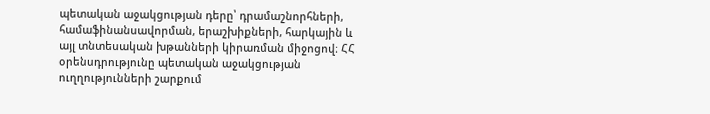պետական աջակցության դերը՝ դրամաշնորհների, համաֆինանսավորման, երաշխիքների, հարկային և այլ տնտեսական խթանների կիրառման միջոցով։ ՀՀ օրենսդրությունը պետական աջակցության ուղղությունների շարքում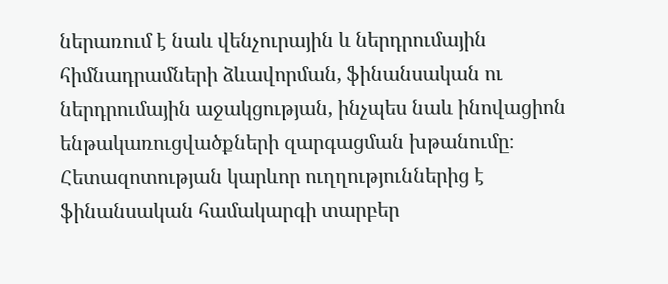ներառում է նաև վենչուրային և ներդրումային հիմնադրամների ձևավորման, ֆինանսական ու ներդրումային աջակցության, ինչպես նաև ինովացիոն ենթակառուցվածքների զարգացման խթանումը։ Հետազոտության կարևոր ուղղություններից է ֆինանսական համակարգի տարբեր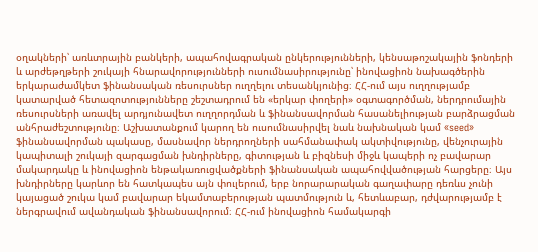օղակների՝ առևտրային բանկերի, ապահովագրական ընկերությունների, կենսաթոշակային ֆոնդերի և արժեթղթերի շուկայի հնարավորությունների ուսումնասիրությունը՝ ինովացիոն նախագծերին երկարաժամկետ ֆինանսական ռեսուրսներ ուղղելու տեսանկյունից։ ՀՀ-ում այս ուղղությամբ կատարված հետազոտությունները շեշտադրում են «երկար փողերի» օգտագործման, ներդրումային ռեսուրսների առավել արդյունավետ ուղղորդման և ֆինանսավորման հասանելիության բարձրացման անհրաժեշտությունը։ Աշխատանքում կարող են ուսումնասիրվել նաև նախնական կամ «seed» ֆինանսավորման պակասը, մասնավոր ներդրողների սահմանափակ ակտիվությունը, վենչուրային կապիտալի շուկայի զարգացման խնդիրները, գիտության և բիզնեսի միջև կապերի ոչ բավարար մակարդակը և ինովացիոն ենթակառուցվածքների ֆինանսական ապահովվածության հարցերը։ Այս խնդիրները կարևոր են հատկապես այն փուլերում, երբ նորարարական գաղափարը դեռևս չունի կայացած շուկա կամ բավարար եկամտաբերության պատմություն և, հետևաբար, դժվարությամբ է ներգրավում ավանդական ֆինանսավորում։ ՀՀ-ում ինովացիոն համակարգի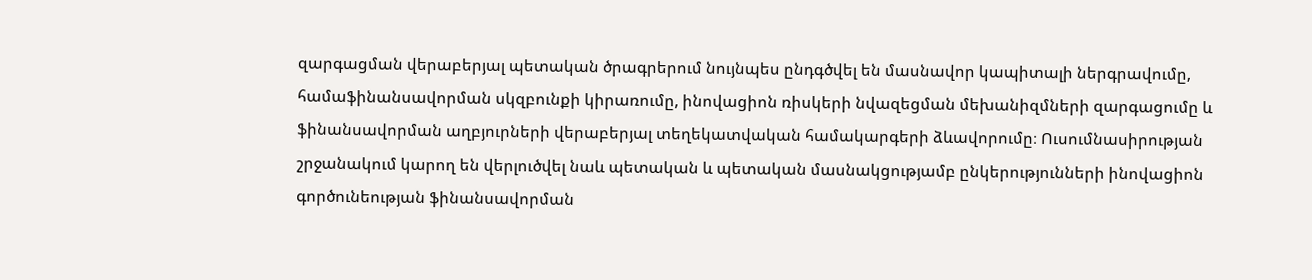զարգացման վերաբերյալ պետական ծրագրերում նույնպես ընդգծվել են մասնավոր կապիտալի ներգրավումը, համաֆինանսավորման սկզբունքի կիրառումը, ինովացիոն ռիսկերի նվազեցման մեխանիզմների զարգացումը և ֆինանսավորման աղբյուրների վերաբերյալ տեղեկատվական համակարգերի ձևավորումը։ Ուսումնասիրության շրջանակում կարող են վերլուծվել նաև պետական և պետական մասնակցությամբ ընկերությունների ինովացիոն գործունեության ֆինանսավորման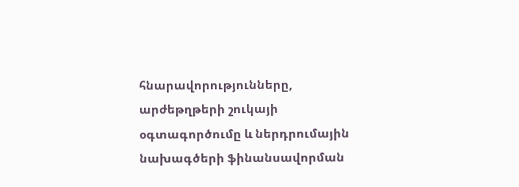հնարավորությունները, արժեթղթերի շուկայի օգտագործումը և ներդրումային նախագծերի ֆինանսավորման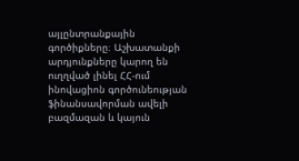այլընտրանքային գործիքները։ Աշխատանքի արդյունքները կարող են ուղղված լինել ՀՀ-ում ինովացիոն գործունեության ֆինանսավորման ավելի բազմազան և կայուն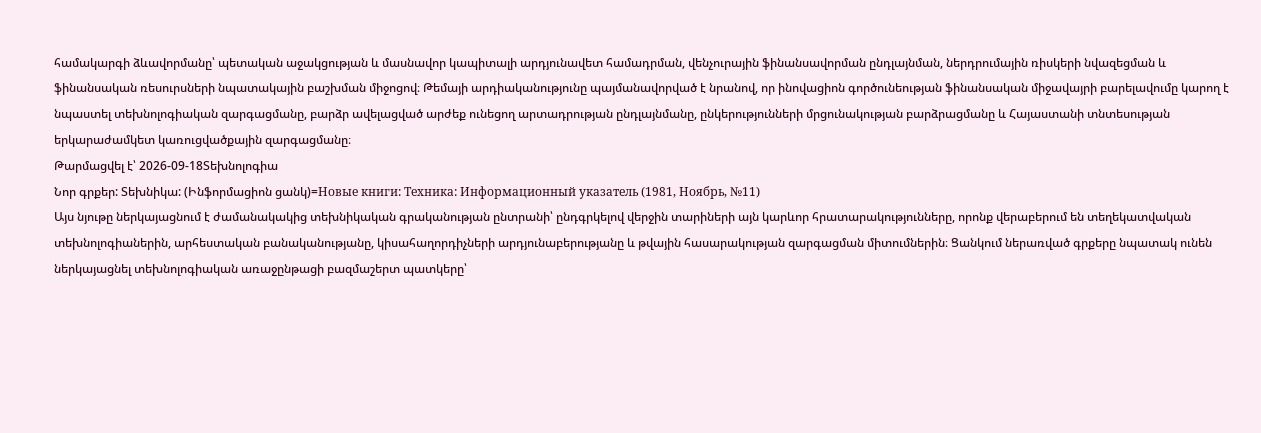համակարգի ձևավորմանը՝ պետական աջակցության և մասնավոր կապիտալի արդյունավետ համադրման, վենչուրային ֆինանսավորման ընդլայնման, ներդրումային ռիսկերի նվազեցման և ֆինանսական ռեսուրսների նպատակային բաշխման միջոցով։ Թեմայի արդիականությունը պայմանավորված է նրանով, որ ինովացիոն գործունեության ֆինանսական միջավայրի բարելավումը կարող է նպաստել տեխնոլոգիական զարգացմանը, բարձր ավելացված արժեք ունեցող արտադրության ընդլայնմանը, ընկերությունների մրցունակության բարձրացմանը և Հայաստանի տնտեսության երկարաժամկետ կառուցվածքային զարգացմանը։
Թարմացվել է՝ 2026-09-18Տեխնոլոգիա
Նոր գրքեր: Տեխնիկա: (Ինֆորմացիոն ցանկ)=Новые книги: Техника: Информационный указатель (1981, Ноябрь, №11)
Այս նյութը ներկայացնում է ժամանակակից տեխնիկական գրականության ընտրանի՝ ընդգրկելով վերջին տարիների այն կարևոր հրատարակությունները, որոնք վերաբերում են տեղեկատվական տեխնոլոգիաներին, արհեստական բանականությանը, կիսահաղորդիչների արդյունաբերությանը և թվային հասարակության զարգացման միտումներին։ Ցանկում ներառված գրքերը նպատակ ունեն ներկայացնել տեխնոլոգիական առաջընթացի բազմաշերտ պատկերը՝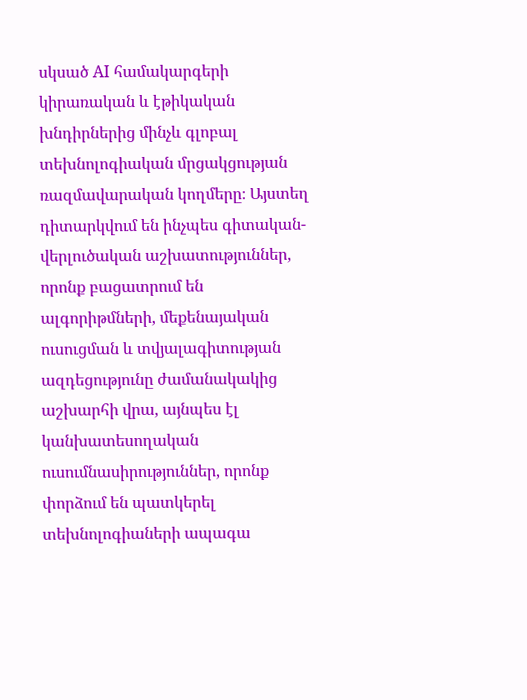սկսած AI համակարգերի կիրառական և էթիկական խնդիրներից մինչև գլոբալ տեխնոլոգիական մրցակցության ռազմավարական կողմերը։ Այստեղ դիտարկվում են ինչպես գիտական-վերլուծական աշխատություններ, որոնք բացատրում են ալգորիթմների, մեքենայական ուսուցման և տվյալագիտության ազդեցությունը ժամանակակից աշխարհի վրա, այնպես էլ կանխատեսողական ուսումնասիրություններ, որոնք փորձում են պատկերել տեխնոլոգիաների ապագա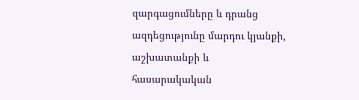զարգացումները և դրանց ազդեցությունը մարդու կյանքի, աշխատանքի և հասարակական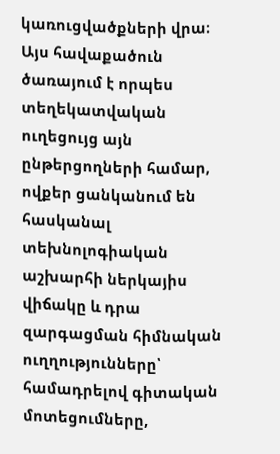կառուցվածքների վրա։ Այս հավաքածուն ծառայում է որպես տեղեկատվական ուղեցույց այն ընթերցողների համար, ովքեր ցանկանում են հասկանալ տեխնոլոգիական աշխարհի ներկայիս վիճակը և դրա զարգացման հիմնական ուղղությունները՝ համադրելով գիտական մոտեցումները,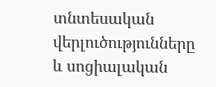տնտեսական վերլուծությունները և սոցիալական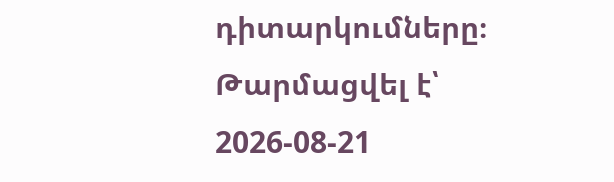դիտարկումները։
Թարմացվել է՝ 2026-08-21